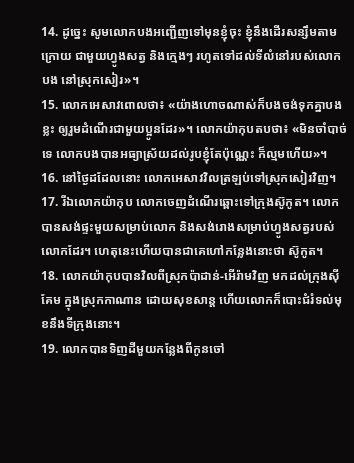14. ដូច្នេះ សូមលោកបងអញ្ជើញទៅមុនខ្ញុំចុះ ខ្ញុំនឹងដើរសន្សឹមតាមក្រោយ ជាមួយហ្វូងសត្វ និងក្មេងៗ រហូតទៅដល់ទីលំនៅរបស់លោកបង នៅស្រុកសៀរ»។
15. លោកអេសាវពោលថា៖ «យ៉ាងហោចណាស់ក៏បងចង់ទុកគ្នាបងខ្លះ ឲ្យរួមដំណើរជាមួយប្អូនដែរ»។ លោកយ៉ាកុបតបថា៖ «មិនចាំបាច់ទេ លោកបងបានអធ្យាស្រ័យដល់រូបខ្ញុំតែប៉ុណ្ណេះ ក៏ល្មមហើយ»។
16. នៅថ្ងៃដដែលនោះ លោកអេសាវវិលត្រឡប់ទៅស្រុកសៀរវិញ។
17. រីឯលោកយ៉ាកុប លោកចេញដំណើរឆ្ពោះទៅក្រុងស៊ូកូត។ លោកបានសង់ផ្ទះមួយសម្រាប់លោក និងសង់រោងសម្រាប់ហ្វូងសត្វរបស់លោកដែរ។ ហេតុនេះហើយបានជាគេហៅកន្លែងនោះថា ស៊ូកូត។
18. លោកយ៉ាកុបបានវិលពីស្រុកប៉ាដាន់-អើរ៉ាមវិញ មកដល់ក្រុងស៊ីគែម ក្នុងស្រុកកាណាន ដោយសុខសាន្ត ហើយលោកក៏បោះជំរំទល់មុខនឹងទីក្រុងនោះ។
19. លោកបានទិញដីមួយកន្លែងពីកូនចៅ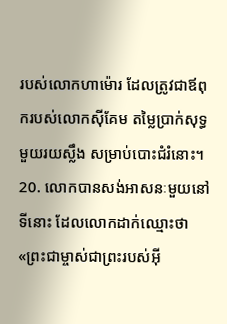របស់លោកហាម៉ោរ ដែលត្រូវជាឪពុករបស់លោកស៊ីគែម តម្លៃប្រាក់សុទ្ធមួយរយស្លឹង សម្រាប់បោះជំរំនោះ។
20. លោកបានសង់អាសនៈមួយនៅទីនោះ ដែលលោកដាក់ឈ្មោះថា «ព្រះជាម្ចាស់ជាព្រះរបស់អ៊ី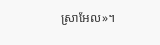ស្រាអែល»។